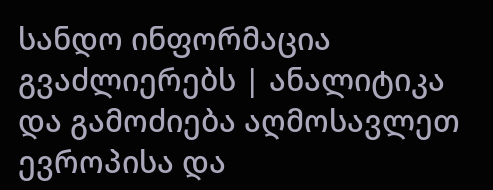სანდო ინფორმაცია გვაძლიერებს | ანალიტიკა და გამოძიება აღმოსავლეთ ევროპისა და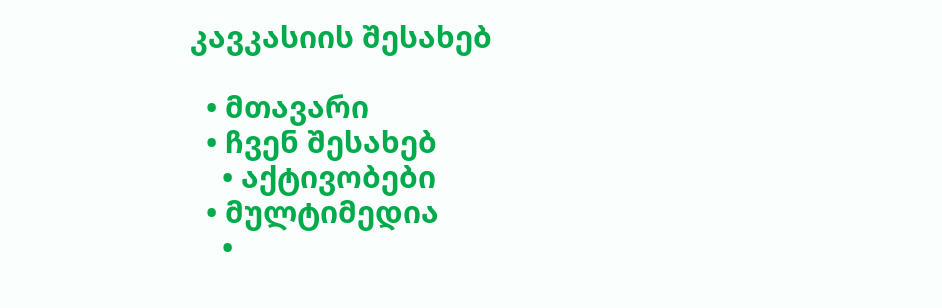კავკასიის შესახებ

  • მთავარი
  • ჩვენ შესახებ
    • აქტივობები
  • მულტიმედია
    •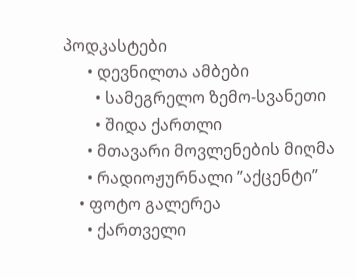პოდკასტები
      • დევნილთა ამბები
        • სამეგრელო ზემო-სვანეთი
        • შიდა ქართლი
      • მთავარი მოვლენების მიღმა
      • რადიოჟურნალი ”აქცენტი”
    • ფოტო გალერეა
      • ქართველი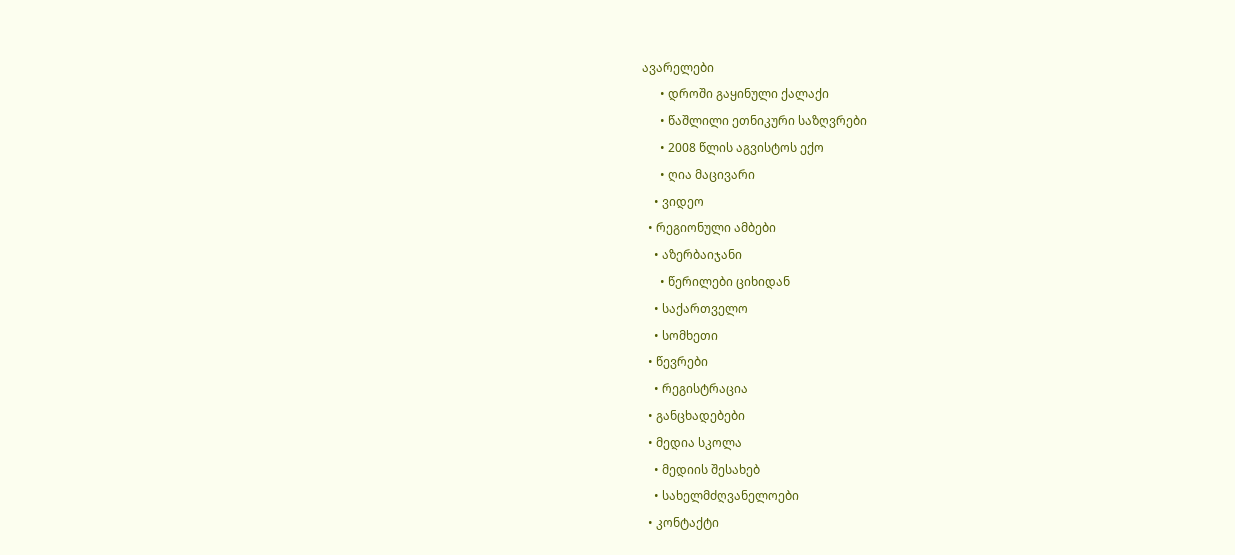ავარელები
      • დროში გაყინული ქალაქი
      • წაშლილი ეთნიკური საზღვრები
      • 2008 წლის აგვისტოს ექო
      • ღია მაცივარი
    • ვიდეო
  • რეგიონული ამბები
    • აზერბაიჯანი
      • წერილები ციხიდან
    • საქართველო
    • სომხეთი
  • წევრები
    • რეგისტრაცია
  • განცხადებები
  • მედია სკოლა
    • მედიის შესახებ
    • სახელმძღვანელოები
  • კონტაქტი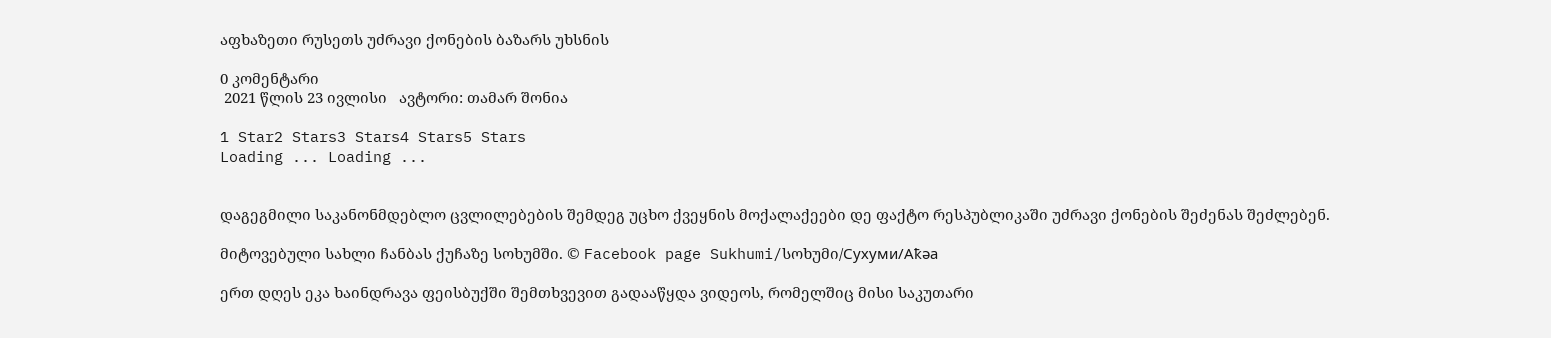აფხაზეთი რუსეთს უძრავი ქონების ბაზარს უხსნის

0 კომენტარი
 2021 წლის 23 ივლისი   ავტორი: თამარ შონია

1 Star2 Stars3 Stars4 Stars5 Stars
Loading ... Loading ...


დაგეგმილი საკანონმდებლო ცვლილებების შემდეგ უცხო ქვეყნის მოქალაქეები დე ფაქტო რესპუბლიკაში უძრავი ქონების შეძენას შეძლებენ.

მიტოვებული სახლი ჩანბას ქუჩაზე სოხუმში. © Facebook page Sukhumi/სოხუმი/Сухуми/Аҟәа

ერთ დღეს ეკა ხაინდრავა ფეისბუქში შემთხვევით გადააწყდა ვიდეოს, რომელშიც მისი საკუთარი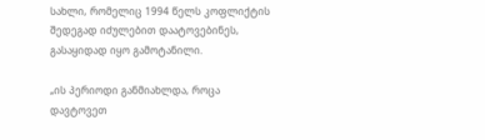სახლი, რომელიც 1994 წელს კოფლიქტის შედეგად იძულებით დაატოვებინეს, გასაყიდად იყო გამოტანილი.

„ის პერიოდი განმიახლდა, როცა დავტოვეთ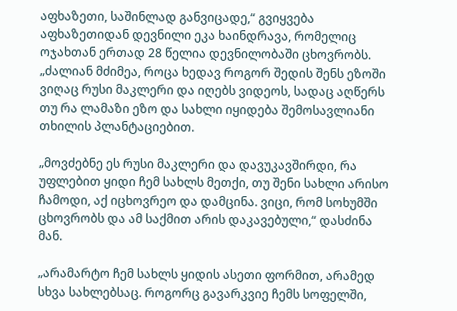აფხაზეთი, საშინლად განვიცადე,“ გვიყვება აფხაზეთიდან დევნილი ეკა ხაინდრავა, რომელიც ოჯახთან ერთად 28 წელია დევნილობაში ცხოვრობს. „ძალიან მძიმეა, როცა ხედავ როგორ შედის შენს ეზოში ვიღაც რუსი მაკლერი და იღებს ვიდეოს, სადაც აღწერს თუ რა ლამაზი ეზო და სახლი იყიდება შემოსავლიანი თხილის პლანტაციებით.

„მოვძებნე ეს რუსი მაკლერი და დავუკავშირდი, რა უფლებით ყიდი ჩემ სახლს მეთქი, თუ შენი სახლი არისო ჩამოდი, აქ იცხოვრეო და დამცინა. ვიცი, რომ სოხუმში ცხოვრობს და ამ საქმით არის დაკავებული,“ დასძინა მან.

„არამარტო ჩემ სახლს ყიდის ასეთი ფორმით, არამედ სხვა სახლებსაც. როგორც გავარკვიე ჩემს სოფელში,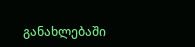განახლებაში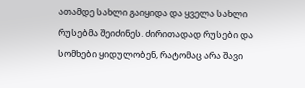ათამდე სახლი გაიყიდა და ყველა სახლი რუსებმა შეიძინეს. ძირითადად რუსები და სომხები ყიდულობენ, რატომაც არა შავი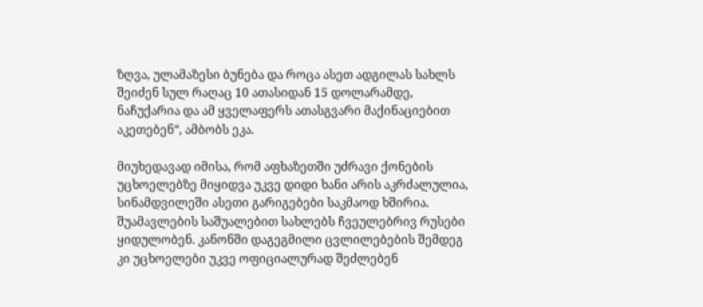ზღვა, ულამაზესი ბუნება და როცა ასეთ ადგილას სახლს შეიძენ სულ რაღაც 10 ათასიდან 15 დოლარამდე, ნაჩუქარია და ამ ყველაფერს ათასგვარი მაქინაციებით აკეთებენ“, ამბობს ეკა.

მიუხედავად იმისა, რომ აფხაზეთში უძრავი ქონების უცხოელებზე მიყიდვა უკვე დიდი ხანი არის აკრძალულია, სინამდვილეში ასეთი გარიგებები საკმაოდ ხშირია. შუამავლების საშუალებით სახლებს ჩვეულებრივ რუსები ყიდულობენ. კანონში დაგეგმილი ცვლილებების შემდეგ კი უცხოელები უკვე ოფიციალურად შეძლებენ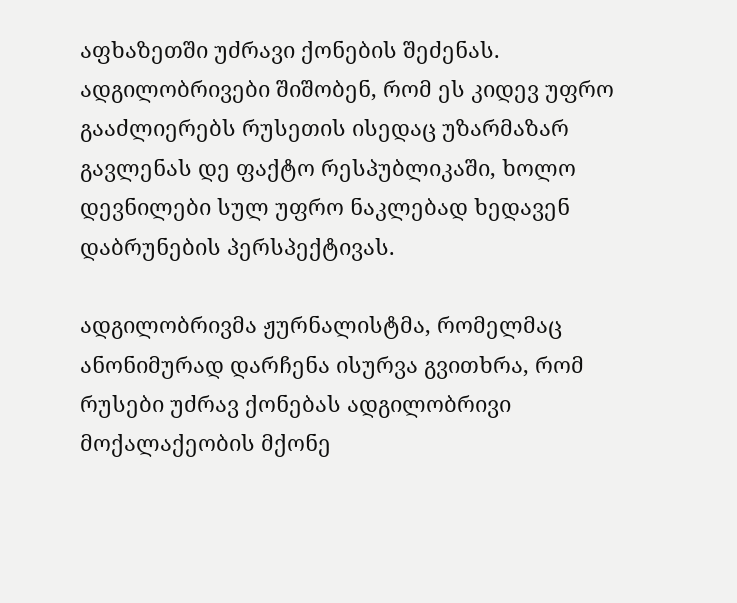აფხაზეთში უძრავი ქონების შეძენას. ადგილობრივები შიშობენ, რომ ეს კიდევ უფრო გააძლიერებს რუსეთის ისედაც უზარმაზარ გავლენას დე ფაქტო რესპუბლიკაში, ხოლო დევნილები სულ უფრო ნაკლებად ხედავენ დაბრუნების პერსპექტივას.

ადგილობრივმა ჟურნალისტმა, რომელმაც ანონიმურად დარჩენა ისურვა გვითხრა, რომ რუსები უძრავ ქონებას ადგილობრივი მოქალაქეობის მქონე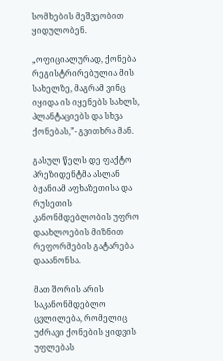სომხების მეშვეობით ყიდულობენ.

„ოფიციალურად, ქონება რეგისტრირებულია მის სახელზე, მაგრამ ვინც იყიდა ის იყენებს სახლს, პლანტაციებს და სხვა ქონებას,”- გვითხრა მან.

გასულ წელს დე ფაქტო პრეზიდენტმა ასლან ბჟანიამ აფხაზეთისა და რუსეთის კანონმდებლობის უფრო დაახლოების მიზნით რეფორმების გატარება დააანონსა.

მათ შორის არის საკანონმდებლო ცვლილება, რომელიც უძრავი ქონების ყიდვის უფლებას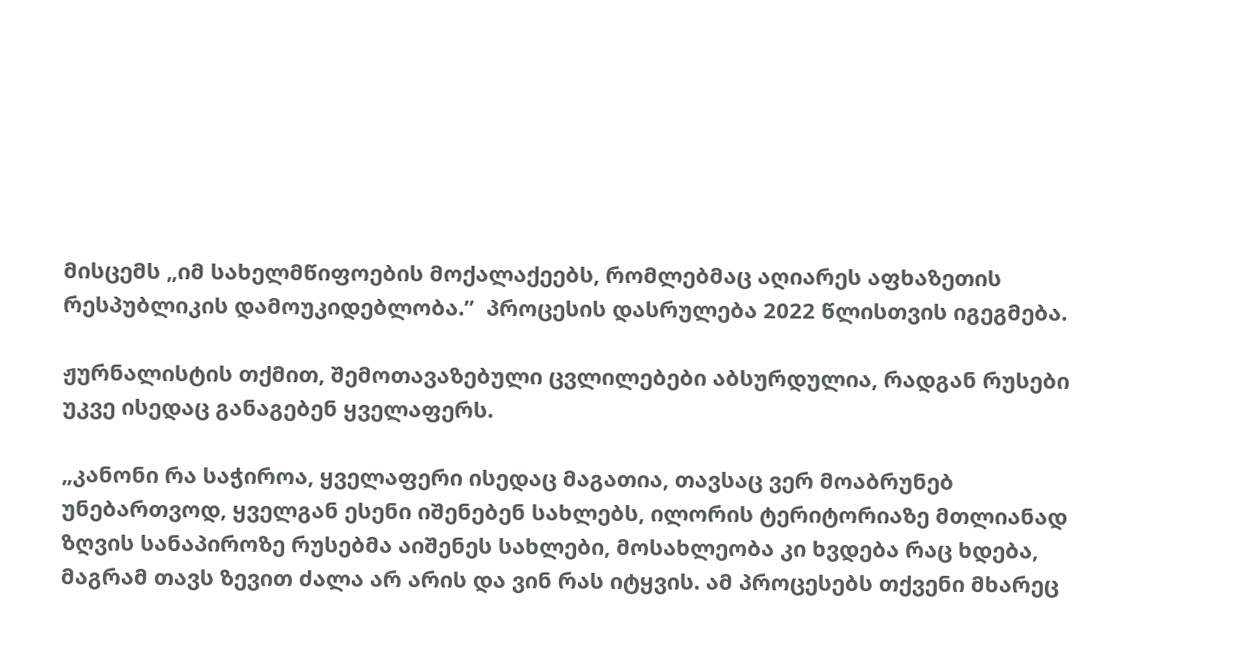მისცემს „იმ სახელმწიფოების მოქალაქეებს, რომლებმაც აღიარეს აფხაზეთის რესპუბლიკის დამოუკიდებლობა.”  პროცესის დასრულება 2022 წლისთვის იგეგმება.

ჟურნალისტის თქმით, შემოთავაზებული ცვლილებები აბსურდულია, რადგან რუსები უკვე ისედაც განაგებენ ყველაფერს.

„კანონი რა საჭიროა, ყველაფერი ისედაც მაგათია, თავსაც ვერ მოაბრუნებ უნებართვოდ, ყველგან ესენი იშენებენ სახლებს, ილორის ტერიტორიაზე მთლიანად ზღვის სანაპიროზე რუსებმა აიშენეს სახლები, მოსახლეობა კი ხვდება რაც ხდება, მაგრამ თავს ზევით ძალა არ არის და ვინ რას იტყვის. ამ პროცესებს თქვენი მხარეც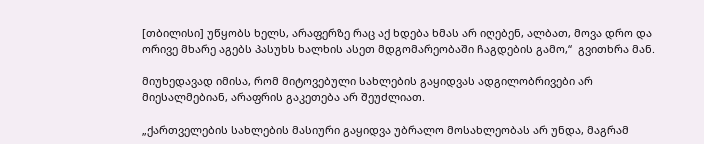[თბილისი] უწყობს ხელს, არაფერზე რაც აქ ხდება ხმას არ იღებენ, ალბათ, მოვა დრო და ორივე მხარე აგებს პასუხს ხალხის ასეთ მდგომარეობაში ჩაგდების გამო,“  გვითხრა მან.

მიუხედავად იმისა, რომ მიტოვებული სახლების გაყიდვას ადგილობრივები არ მიესალმებიან, არაფრის გაკეთება არ შეუძლიათ.

„ქართველების სახლების მასიური გაყიდვა უბრალო მოსახლეობას არ უნდა, მაგრამ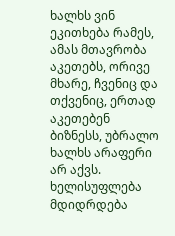ხალხს ვინ ეკითხება რამეს, ამას მთავრობა აკეთებს, ორივე მხარე, ჩვენიც და თქვენიც, ერთად აკეთებენ ბიზნესს, უბრალო ხალხს არაფერი არ აქვს. ხელისუფლება მდიდრდება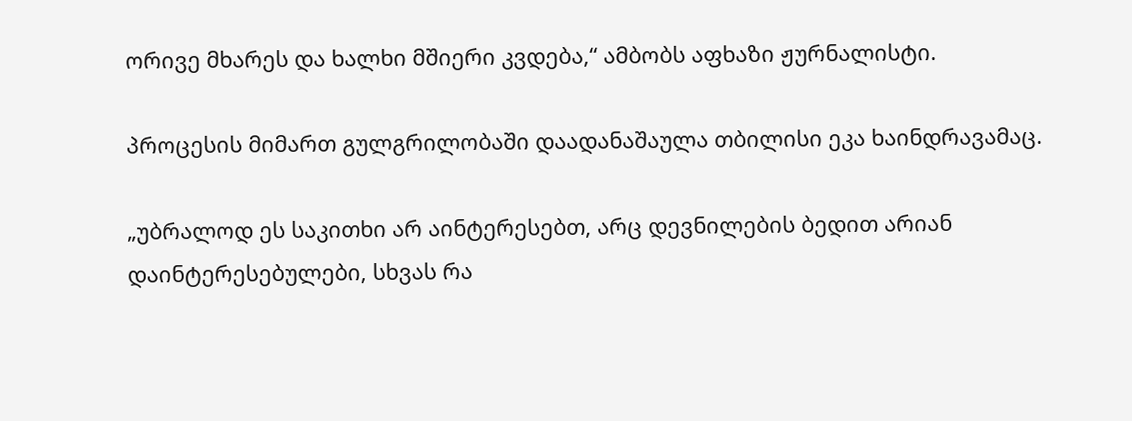ორივე მხარეს და ხალხი მშიერი კვდება,“ ამბობს აფხაზი ჟურნალისტი.

პროცესის მიმართ გულგრილობაში დაადანაშაულა თბილისი ეკა ხაინდრავამაც.

„უბრალოდ ეს საკითხი არ აინტერესებთ, არც დევნილების ბედით არიან დაინტერესებულები, სხვას რა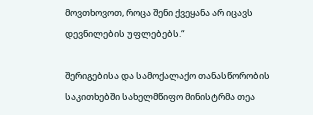მოვთხოვოთ, როცა შენი ქვეყანა არ იცავს დევნილების უფლებებს.“

შერიგებისა და სამოქალაქო თანასწორობის საკითხებში სახელმწიფო მინისტრმა თეა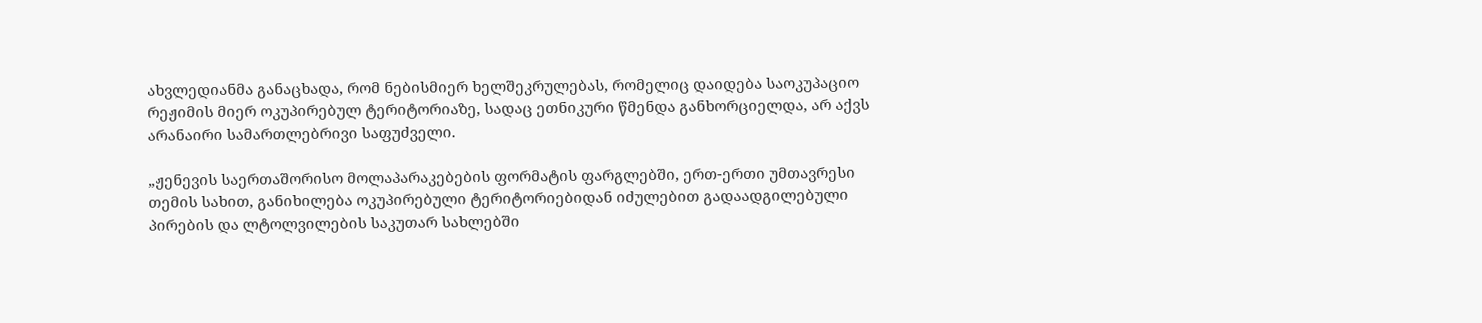ახვლედიანმა განაცხადა, რომ ნებისმიერ ხელშეკრულებას, რომელიც დაიდება საოკუპაციო რეჟიმის მიერ ოკუპირებულ ტერიტორიაზე, სადაც ეთნიკური წმენდა განხორციელდა, არ აქვს არანაირი სამართლებრივი საფუძველი.

„ჟენევის საერთაშორისო მოლაპარაკებების ფორმატის ფარგლებში, ერთ-ერთი უმთავრესი თემის სახით, განიხილება ოკუპირებული ტერიტორიებიდან იძულებით გადაადგილებული პირების და ლტოლვილების საკუთარ სახლებში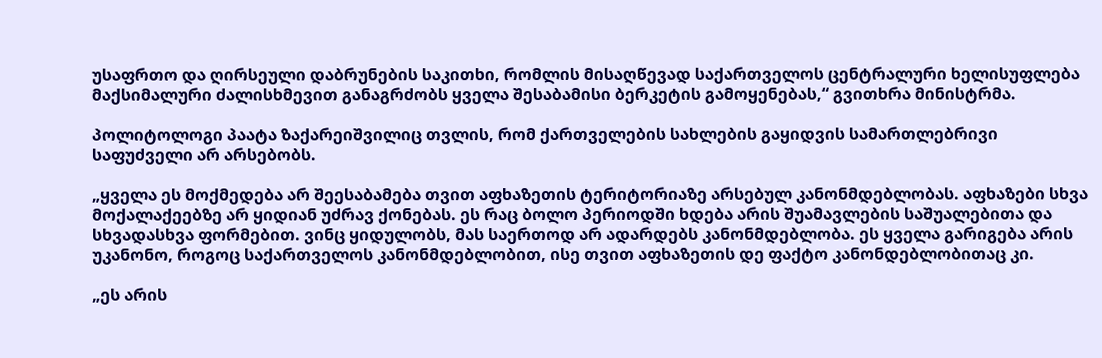უსაფრთო და ღირსეული დაბრუნების საკითხი, რომლის მისაღწევად საქართველოს ცენტრალური ხელისუფლება მაქსიმალური ძალისხმევით განაგრძობს ყველა შესაბამისი ბერკეტის გამოყენებას,“ გვითხრა მინისტრმა.

პოლიტოლოგი პაატა ზაქარეიშვილიც თვლის, რომ ქართველების სახლების გაყიდვის სამართლებრივი საფუძველი არ არსებობს.

„ყველა ეს მოქმედება არ შეესაბამება თვით აფხაზეთის ტერიტორიაზე არსებულ კანონმდებლობას. აფხაზები სხვა მოქალაქეებზე არ ყიდიან უძრავ ქონებას. ეს რაც ბოლო პერიოდში ხდება არის შუამავლების საშუალებითა და სხვადასხვა ფორმებით. ვინც ყიდულობს, მას საერთოდ არ ადარდებს კანონმდებლობა. ეს ყველა გარიგება არის უკანონო, როგოც საქართველოს კანონმდებლობით, ისე თვით აფხაზეთის დე ფაქტო კანონდებლობითაც კი.

„ეს არის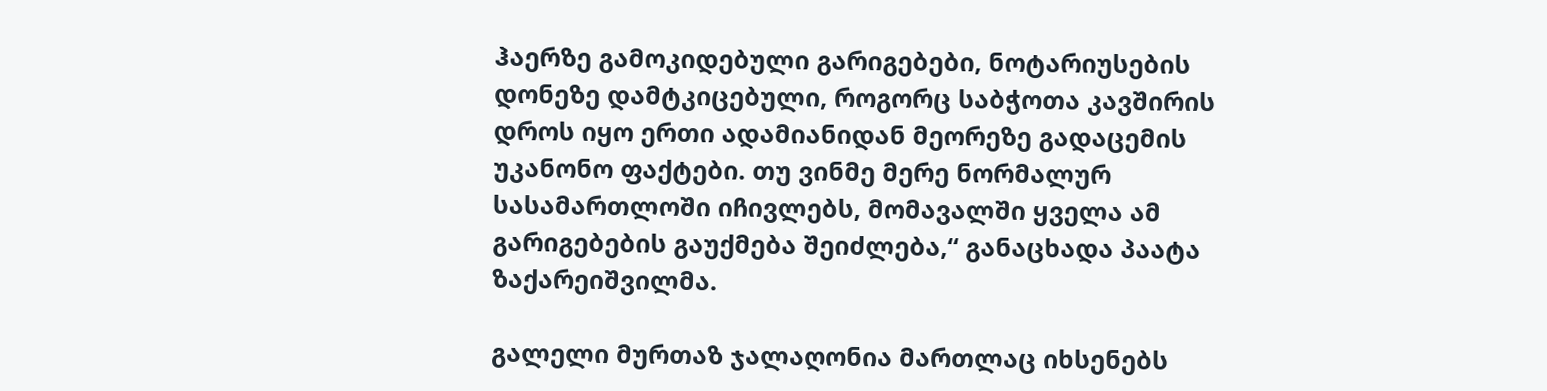ჰაერზე გამოკიდებული გარიგებები, ნოტარიუსების დონეზე დამტკიცებული, როგორც საბჭოთა კავშირის დროს იყო ერთი ადამიანიდან მეორეზე გადაცემის უკანონო ფაქტები. თუ ვინმე მერე ნორმალურ სასამართლოში იჩივლებს, მომავალში ყველა ამ გარიგებების გაუქმება შეიძლება,“ განაცხადა პაატა ზაქარეიშვილმა.

გალელი მურთაზ ჯალაღონია მართლაც იხსენებს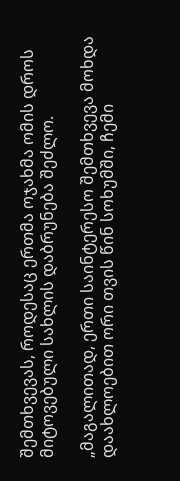შემთხვევას, როდესაც ერთმა ოჯახმა ომის დროს მიტოვებული სახლის დაბრუნება შეძლო.

„მაგალითად, ერთი საინტერესო შემთხვევა მოხდა დაახლოებით ორი თვის წინ სოხუმში, ჩემი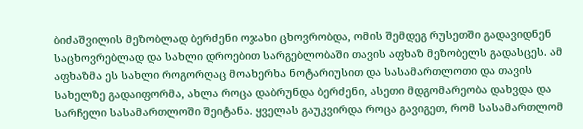ბიძაშვილის მეზობლად ბერძენი ოჯახი ცხოვრობდა, ომის შემდეგ რუსეთში გადავიდნენ საცხოვრებლად და სახლი დროებით სარგებლობაში თავის აფხაზ მეზობელს გადასცეს. ამ აფხაზმა ეს სახლი როგორღაც მოახერხა ნოტარიუსით და სასამართლოთი და თავის სახელზე გადაიფორმა, ახლა როცა დაბრუნდა ბერძენი, ასეთი მდგომარეობა დახვდა და სარჩელი სასამართლოში შეიტანა. ყველას გაუკვირდა როცა გავიგეთ, რომ სასამართლომ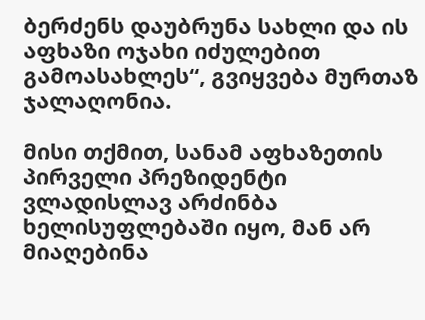ბერძენს დაუბრუნა სახლი და ის აფხაზი ოჯახი იძულებით გამოასახლეს“, გვიყვება მურთაზ ჯალაღონია.

მისი თქმით, სანამ აფხაზეთის პირველი პრეზიდენტი ვლადისლავ არძინბა ხელისუფლებაში იყო, მან არ მიაღებინა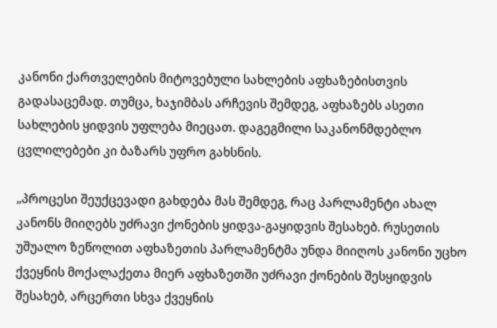კანონი ქართველების მიტოვებული სახლების აფხაზებისთვის გადასაცემად. თუმცა, ხაჯიმბას არჩევის შემდეგ, აფხაზებს ასეთი სახლების ყიდვის უფლება მიეცათ. დაგეგმილი საკანონმდებლო ცვლილებები კი ბაზარს უფრო გახსნის.

„პროცესი შეუქცევადი გახდება მას შემდეგ, რაც პარლამენტი ახალ კანონს მიიღებს უძრავი ქონების ყიდვა-გაყიდვის შესახებ. რუსეთის უშუალო ზეწოლით აფხაზეთის პარლამენტმა უნდა მიიღოს კანონი უცხო ქვეყნის მოქალაქეთა მიერ აფხაზეთში უძრავი ქონების შესყიდვის შესახებ, არცერთი სხვა ქვეყნის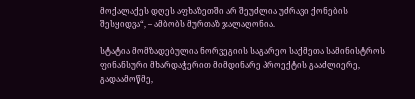მოქალაქეს დღეს აფხაზეთში არ შეუძლია უძრავი ქონების შესყიდვა“, – ამბობს მურთაზ ჯალაღონია.

სტატია მომზადებულია ნორვეგიის საგარეო საქმეთა სამინისტროს ფინანსური მხარდაჭერით მიმდინარე პროექტის გააძლიერე, გადაამოწმე,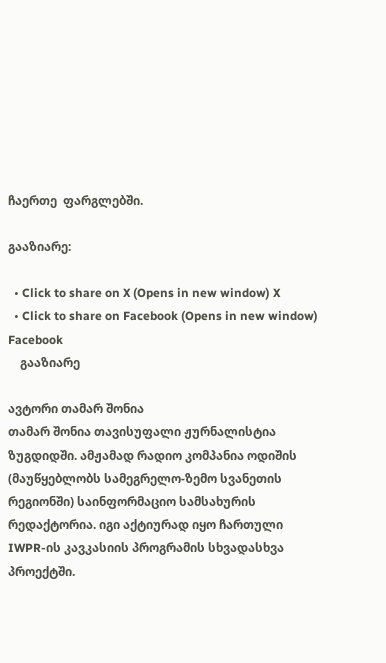ჩაერთე  ფარგლებში.

გააზიარე:

  • Click to share on X (Opens in new window) X
  • Click to share on Facebook (Opens in new window) Facebook
    გააზიარე

ავტორი თამარ შონია
თამარ შონია თავისუფალი ჟურნალისტია ზუგდიდში. ამჟამად რადიო კომპანია ოდიშის (მაუწყებლობს სამეგრელო-ზემო სვანეთის რეგიონში) საინფორმაციო სამსახურის რედაქტორია. იგი აქტიურად იყო ჩართული IWPR-ის კავკასიის პროგრამის სხვადასხვა პროექტში.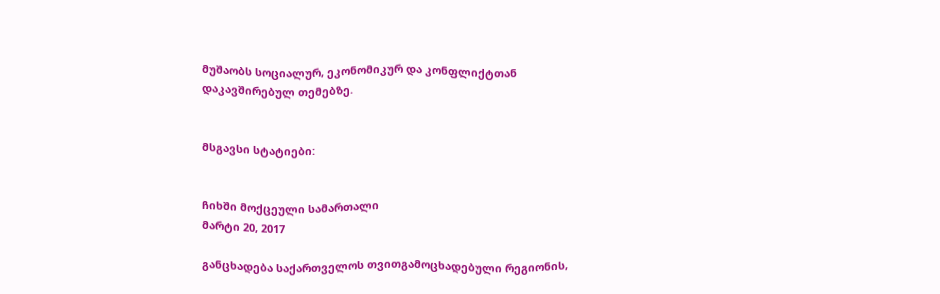მუშაობს სოციალურ, ეკონომიკურ და კონფლიქტთან დაკავშირებულ თემებზე.


მსგავსი სტატიები:


ჩიხში მოქცეული სამართალი
მარტი 20, 2017

განცხადება საქართველოს თვითგამოცხადებული რეგიონის,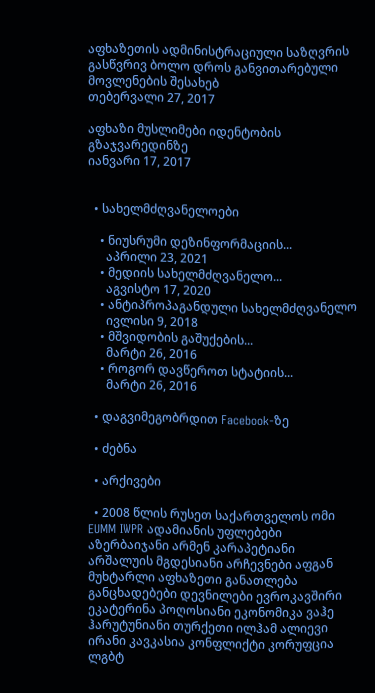აფხაზეთის ადმინისტრაციული საზღვრის გასწვრივ ბოლო დროს განვითარებული მოვლენების შესახებ
თებერვალი 27, 2017

აფხაზი მუსლიმები იდენტობის გზაჯვარედინზე
იანვარი 17, 2017


  • სახელმძღვანელოები

    • ნიუსრუმი დეზინფორმაციის...
      აპრილი 23, 2021
    • მედიის სახელმძღვანელო...
      აგვისტო 17, 2020
    • ანტიპროპაგანდული სახელმძღვანელო
      ივლისი 9, 2018
    • მშვიდობის გაშუქების...
      მარტი 26, 2016
    • როგორ დავწეროთ სტატიის...
      მარტი 26, 2016

  • დაგვიმეგობრდით Facebook-ზე

  • ძებნა

  • არქივები

  • 2008 წლის რუსეთ საქართველოს ომი EUMM IWPR ადამიანის უფლებები აზერბაიჯანი არმენ კარაპეტიანი არშალუის მგდესიანი არჩევნები აფგან მუხტარლი აფხაზეთი განათლება განცხადებები დევნილები ევროკავშირი ეკატერინა პოღოსიანი ეკონომიკა ვაჰე ჰარუტუნიანი თურქეთი ილჰამ ალიევი ირანი კავკასია კონფლიქტი კორუფცია ლგბტ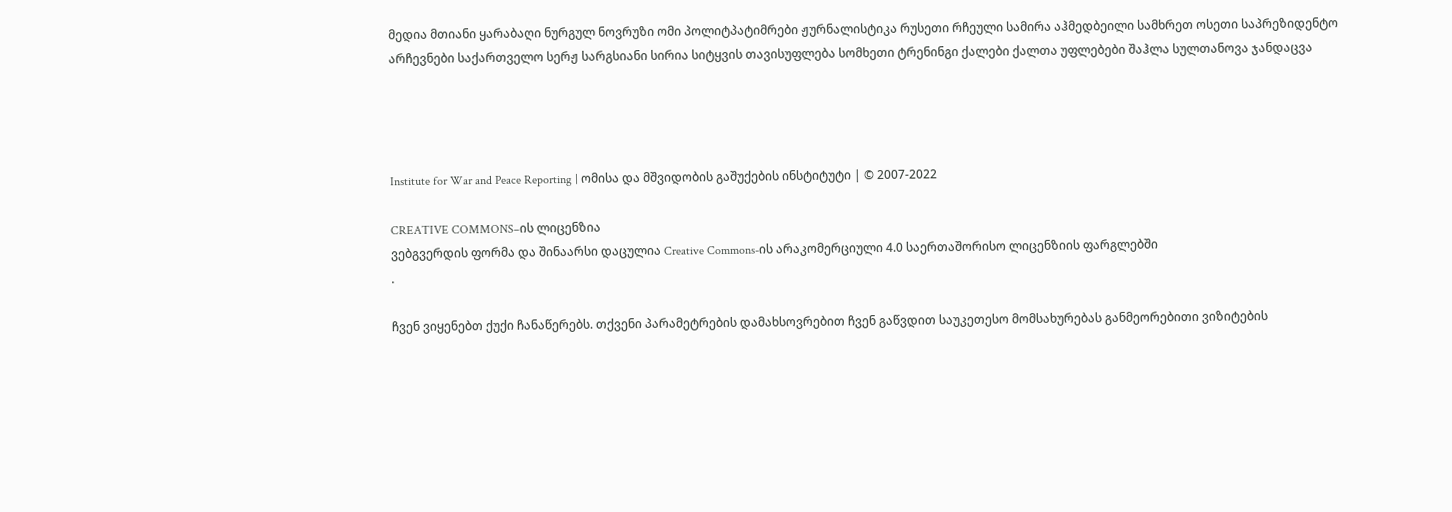მედია მთიანი ყარაბაღი ნურგულ ნოვრუზი ომი პოლიტპატიმრები ჟურნალისტიკა რუსეთი რჩეული სამირა აჰმედბეილი სამხრეთ ოსეთი საპრეზიდენტო არჩევნები საქართველო სერჟ სარგსიანი სირია სიტყვის თავისუფლება სომხეთი ტრენინგი ქალები ქალთა უფლებები შაჰლა სულთანოვა ჯანდაცვა




Institute for War and Peace Reporting | ომისა და მშვიდობის გაშუქების ინსტიტუტი | © 2007-2022

CREATIVE COMMONS–ის ლიცენზია
ვებგვერდის ფორმა და შინაარსი დაცულია Creative Commons-ის არაკომერციული 4.0 საერთაშორისო ლიცენზიის ფარგლებში
.

ჩვენ ვიყენებთ ქუქი ჩანაწერებს. თქვენი პარამეტრების დამახსოვრებით ჩვენ გაწვდით საუკეთესო მომსახურებას განმეორებითი ვიზიტების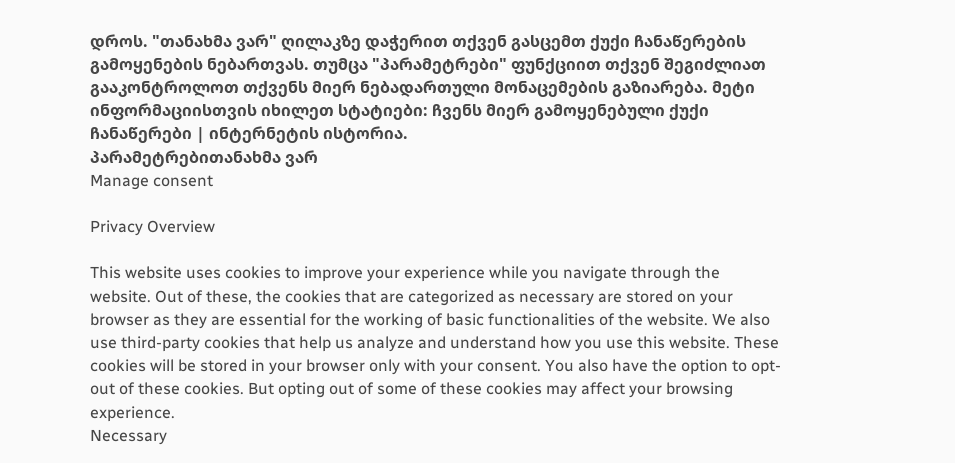დროს. "თანახმა ვარ" ღილაკზე დაჭერით თქვენ გასცემთ ქუქი ჩანაწერების გამოყენების ნებართვას. თუმცა "პარამეტრები" ფუნქციით თქვენ შეგიძლიათ გააკონტროლოთ თქვენს მიერ ნებადართული მონაცემების გაზიარება. მეტი ინფორმაციისთვის იხილეთ სტატიები: ჩვენს მიერ გამოყენებული ქუქი ჩანაწერები | ინტერნეტის ისტორია.
პარამეტრებითანახმა ვარ
Manage consent

Privacy Overview

This website uses cookies to improve your experience while you navigate through the website. Out of these, the cookies that are categorized as necessary are stored on your browser as they are essential for the working of basic functionalities of the website. We also use third-party cookies that help us analyze and understand how you use this website. These cookies will be stored in your browser only with your consent. You also have the option to opt-out of these cookies. But opting out of some of these cookies may affect your browsing experience.
Necessary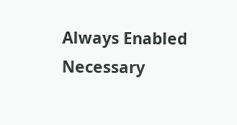Always Enabled
Necessary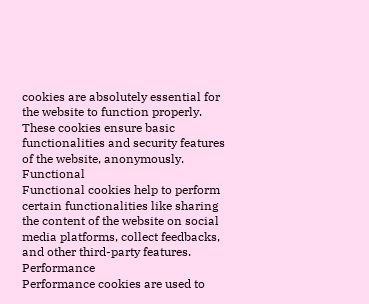cookies are absolutely essential for the website to function properly. These cookies ensure basic functionalities and security features of the website, anonymously.
Functional
Functional cookies help to perform certain functionalities like sharing the content of the website on social media platforms, collect feedbacks, and other third-party features.
Performance
Performance cookies are used to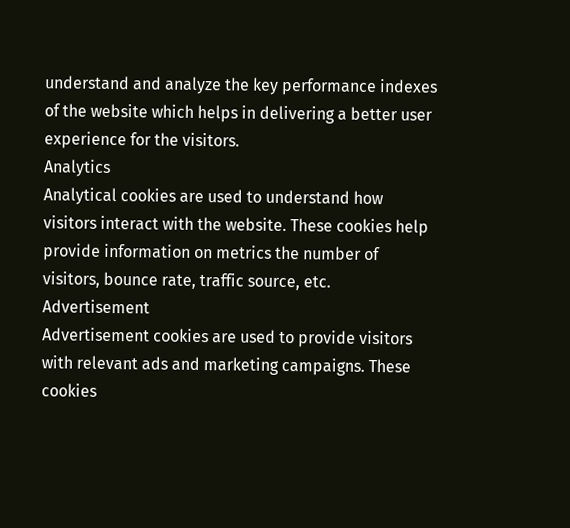understand and analyze the key performance indexes of the website which helps in delivering a better user experience for the visitors.
Analytics
Analytical cookies are used to understand how visitors interact with the website. These cookies help provide information on metrics the number of visitors, bounce rate, traffic source, etc.
Advertisement
Advertisement cookies are used to provide visitors with relevant ads and marketing campaigns. These cookies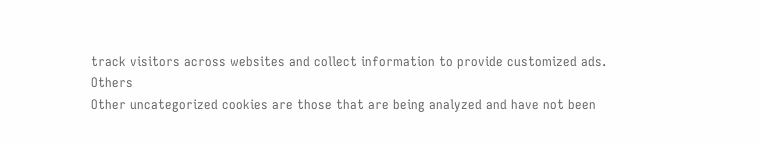track visitors across websites and collect information to provide customized ads.
Others
Other uncategorized cookies are those that are being analyzed and have not been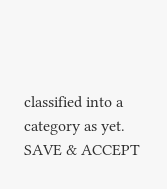classified into a category as yet.
SAVE & ACCEPT